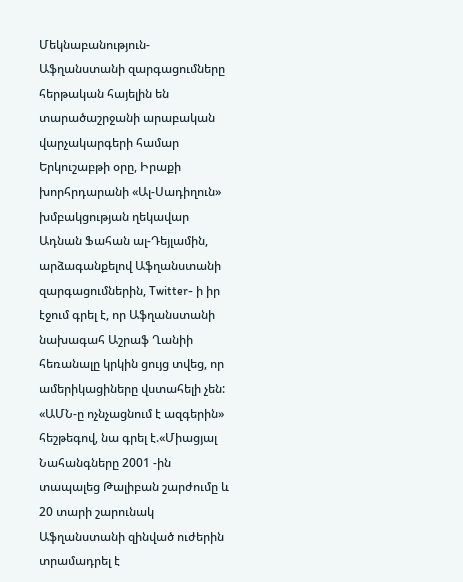Մեկնաբանություն- Աֆղանստանի զարգացումները հերթական հայելին են տարածաշրջանի արաբական վարչակարգերի համար
Երկուշաբթի օրը, Իրաքի խորհրդարանի «Ալ-Սադիղուն» խմբակցության ղեկավար Ադնան Ֆահան ալ-Դեյլամին, արձագանքելով Աֆղանստանի զարգացումներին, Twitter- ի իր էջում գրել է, որ Աֆղանստանի նախագահ Աշրաֆ Ղանիի հեռանալը կրկին ցույց տվեց, որ ամերիկացիները վստահելի չեն:
«ԱՄՆ-ը ոչնչացնում է ազգերին» հեշթեգով, նա գրել է.«Միացյալ Նահանգները 2001 -ին տապալեց Թալիբան շարժումը և 20 տարի շարունակ Աֆղանստանի զինված ուժերին տրամադրել է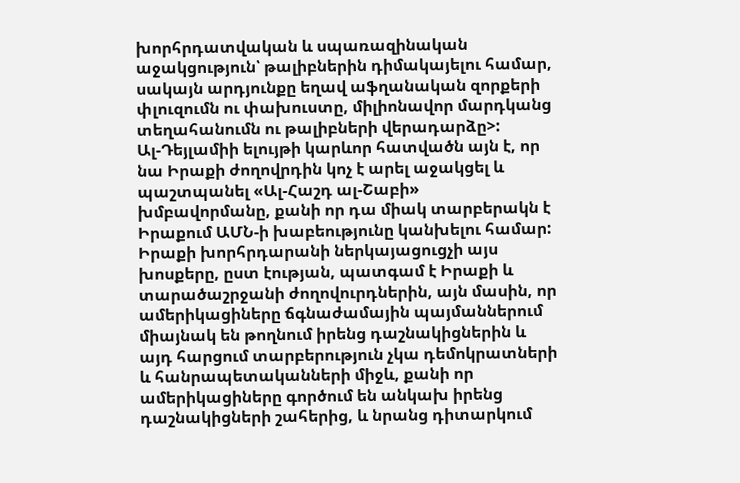խորհրդատվական և սպառազինական աջակցություն՝ թալիբներին դիմակայելու համար, սակայն արդյունքը եղավ աֆղանական զորքերի փլուզումն ու փախուստը, միլիոնավոր մարդկանց տեղահանումն ու թալիբների վերադարձը>:
Ալ-Դեյլամիի ելույթի կարևոր հատվածն այն է, որ նա Իրաքի ժողովրդին կոչ է արել աջակցել և պաշտպանել «Ալ-Հաշդ ալ-Շաբի» խմբավորմանը, քանի որ դա միակ տարբերակն է Իրաքում ԱՄՆ-ի խաբեությունը կանխելու համար:
Իրաքի խորհրդարանի ներկայացուցչի այս խոսքերը, ըստ էության, պատգամ է Իրաքի և տարածաշրջանի ժողովուրդներին, այն մասին, որ ամերիկացիները ճգնաժամային պայմաններում միայնակ են թողնում իրենց դաշնակիցներին և այդ հարցում տարբերություն չկա դեմոկրատների և հանրապետականների միջև, քանի որ ամերիկացիները գործում են անկախ իրենց դաշնակիցների շահերից, և նրանց դիտարկում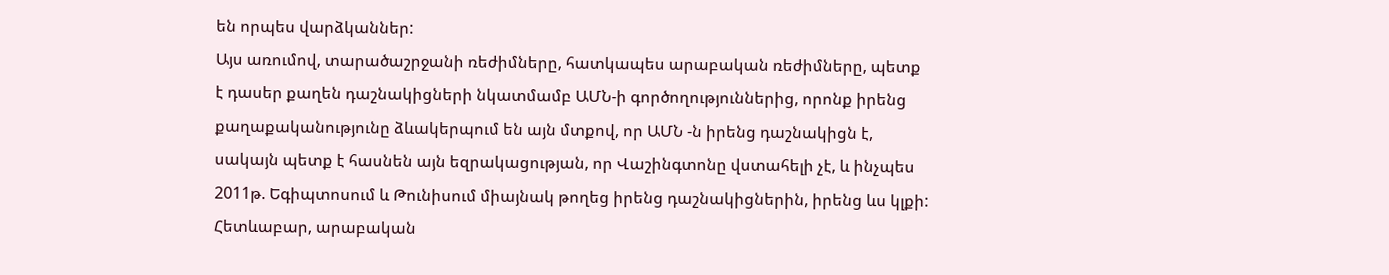են որպես վարձկաններ:
Այս առումով, տարածաշրջանի ռեժիմները, հատկապես արաբական ռեժիմները, պետք է դասեր քաղեն դաշնակիցների նկատմամբ ԱՄՆ-ի գործողություններից, որոնք իրենց քաղաքականությունը ձևակերպում են այն մտքով, որ ԱՄՆ -ն իրենց դաշնակիցն է, սակայն պետք է հասնեն այն եզրակացության, որ Վաշինգտոնը վստահելի չէ, և ինչպես 2011թ. Եգիպտոսում և Թունիսում միայնակ թողեց իրենց դաշնակիցներին, իրենց ևս կլքի: Հետևաբար, արաբական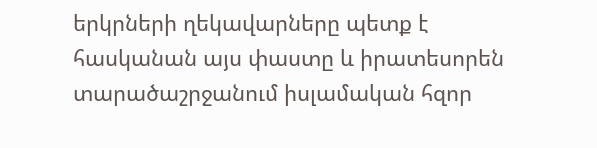երկրների ղեկավարները պետք է հասկանան այս փաստը և իրատեսորեն տարածաշրջանում իսլամական հզոր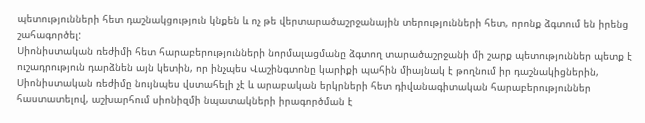պետությունների հետ դաշնակցություն կնքեն և ոչ թե վերտարածաշրջանային տերությունների հետ, որոնք ձգտում են իրենց շահագործել:
Սիոնիստական ռեժիմի հետ հարաբերությունների նորմալացմանը ձգտող տարածաշրջանի մի շարք պետություններ պետք է ուշադրություն դարձնեն այն կետին, որ ինչպես Վաշինգտոնը կարիքի պահին միայնակ է թողնում իր դաշնակիցներին, Սիոնիստական ռեժիմը նույնպես վստահելի չէ և արաբական երկրների հետ դիվանագիտական հարաբերություններ հաստատելով, աշխարհում սիոնիզմի նպատակների իրագործման է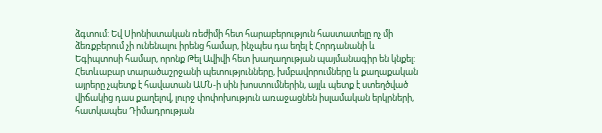ձգտում: Եվ Սիոնիստական ռեժիմի հետ հարաբերություն հաստատելը ոչ մի ձեռքբերում չի ունենալու իրենց համար, ինչպես դա եղել է Հորդանանի և Եգիպտոսի համար, որոնք Թել Ավիվի հետ խաղաղության պայմանագիր են կնքել:
Հետևաբար տարածաշրջանի պետությունները, խմբավորումները և քաղաքական այրերը չպետք է հավատան ԱՄՆ-ի սին խոստումներին, այլև պետք է ստեղծված վիճակից դաս քաղելով, լուրջ փոփոխություն առաջացնեն իսլամական երկրների, հատկապես Դիմադրության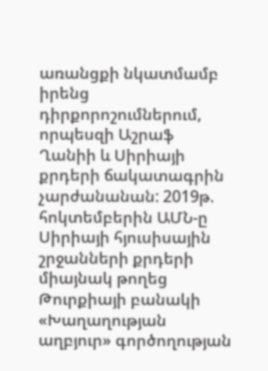առանցքի նկատմամբ իրենց դիրքորոշումներում, որպեսզի Աշրաֆ Ղանիի և Սիրիայի քրդերի ճակատագրին չարժանանան: 2019թ. հոկտեմբերին ԱՄՆ-ը Սիրիայի հյուսիսային շրջանների քրդերի միայնակ թողեց Թուրքիայի բանակի «Խաղաղության աղբյուր» գործողության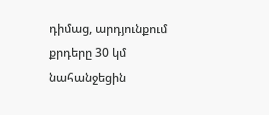դիմաց, արդյունքում քրդերը 30 կմ նահանջեցին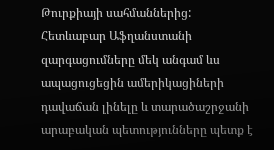Թուրքիայի սահմաններից:
Հետևաբար Աֆղանստանի զարգացումները մեկ անգամ ևս ապացուցեցին ամերիկացիների դավաճան լինելը և տարածաշրջանի արաբական պետությունները պետք է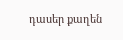դասեր քաղեն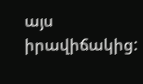այս իրավիճակից: